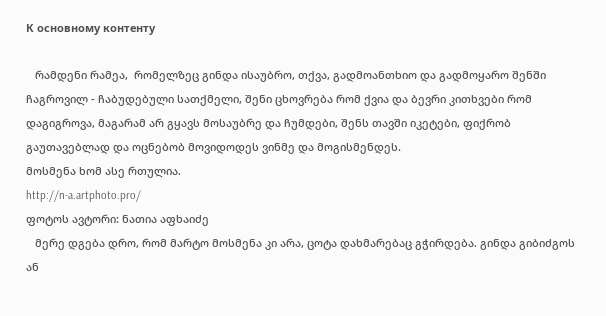К основному контенту

   რამდენი რამეა,  რომელზეც გინდა ისაუბრო, თქვა, გადმოანთხიო და გადმოყარო შენში ჩაგროვილ - ჩაბუდებული სათქმელი, შენი ცხოვრება რომ ქვია და ბევრი კითხვები რომ დაგიგროვა, მაგარამ არ გყავს მოსაუბრე და ჩუმდები, შენს თავში იკეტები, ფიქრობ გაუთავებლად და ოცნებობ მოვიდოდეს ვინმე და მოგისმენდეს.
მოსმენა ხომ ასე რთულია.
http://n-a.artphoto.pro/
ფოტოს ავტორი: ნათია აფხაიძე
   მერე დგება დრო, რომ მარტო მოსმენა კი არა, ცოტა დახმარებაც გჭირდება. გინდა გიბიძგოს ან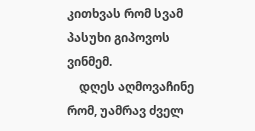კითხვას რომ სვამ პასუხი გიპოვოს ვინმემ.
    დღეს აღმოვაჩინე რომ, უამრავ ძველ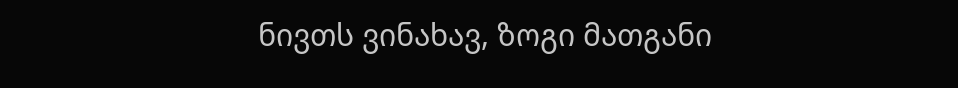ნივთს ვინახავ, ზოგი მათგანი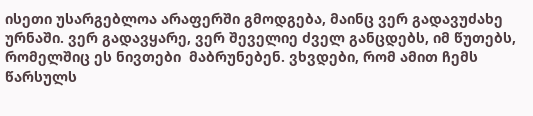ისეთი უსარგებლოა არაფერში გმოდგება, მაინც ვერ გადავუძახე ურნაში. ვერ გადავყარე, ვერ შეველიე ძველ განცდებს, იმ წუთებს, რომელშიც ეს ნივთები  მაბრუნებენ. ვხვდები, რომ ამით ჩემს წარსულს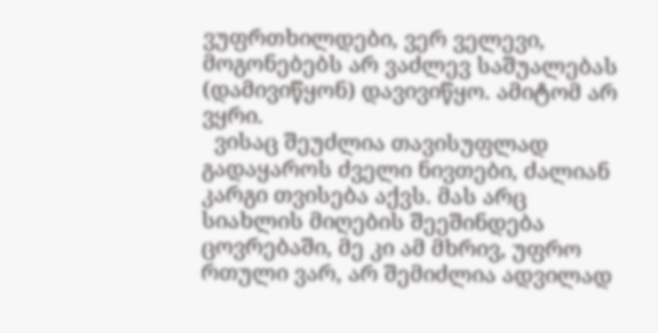ვუფრთხილდები, ვერ ველევი, მოგონებებს არ ვაძლევ საშუალებას (დამივიწყონ) დავივიწყო. ამიტომ არ ვყრი.
  ვისაც შეუძლია თავისუფლად გადაყაროს ძველი ნივთები, ძალიან კარგი თვისება აქვს. მას არც სიახლის მიღების შეეშინდება ცოვრებაში, მე კი ამ მხრივ, უფრო რთული ვარ, არ შემიძლია ადვილად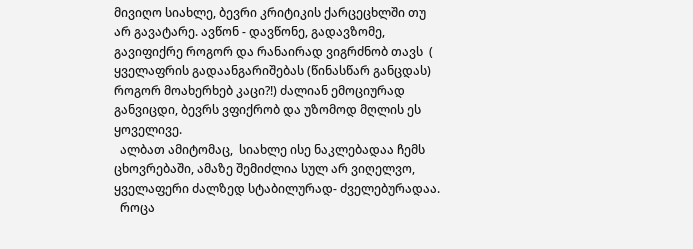მივიღო სიახლე, ბევრი კრიტიკის ქარცეცხლში თუ არ გავატარე. ავწონ - დავწონე, გადავზომე, გავიფიქრე როგორ და რანაირად ვიგრძნობ თავს  ( ყველაფრის გადაანგარიშებას (წინასწარ განცდას) როგორ მოახერხებ კაცი?!) ძალიან ემოციურად განვიცდი, ბევრს ვფიქრობ და უზომოდ მღლის ეს ყოველივე.
  ალბათ ამიტომაც,  სიახლე ისე ნაკლებადაა ჩემს ცხოვრებაში, ამაზე შემიძლია სულ არ ვიღელვო,   ყველაფერი ძალზედ სტაბილურად- ძველებურადაა.
  როცა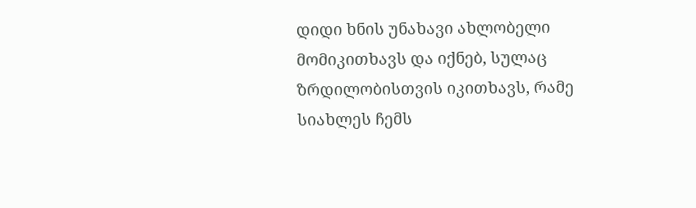დიდი ხნის უნახავი ახლობელი მომიკითხავს და იქნებ, სულაც ზრდილობისთვის იკითხავს, რამე სიახლეს ჩემს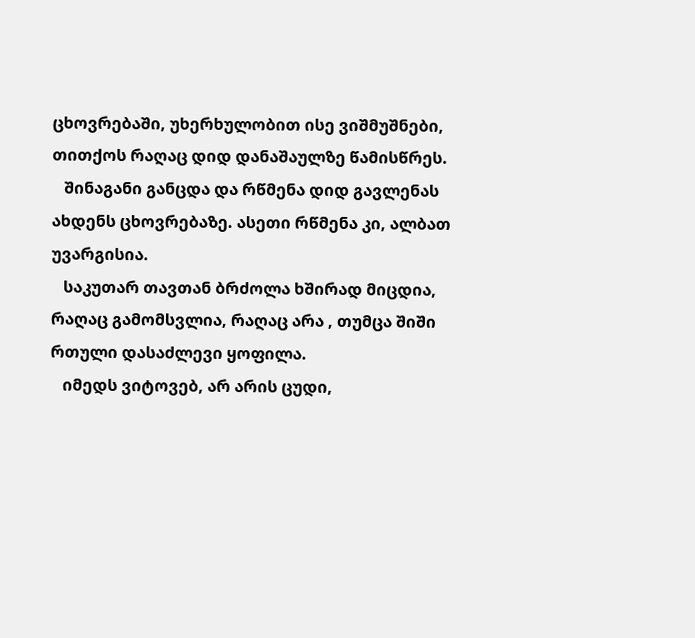ცხოვრებაში, უხერხულობით ისე ვიშმუშნები, თითქოს რაღაც დიდ დანაშაულზე წამისწრეს.
   შინაგანი განცდა და რწმენა დიდ გავლენას ახდენს ცხოვრებაზე. ასეთი რწმენა კი, ალბათ უვარგისია.
   საკუთარ თავთან ბრძოლა ხშირად მიცდია, რაღაც გამომსვლია, რაღაც არა , თუმცა შიში  რთული დასაძლევი ყოფილა.
   იმედს ვიტოვებ, არ არის ცუდი,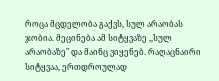როცა მცდელობა გაქვს, სულ არაობას ჯობია. მეცინება ამ სიტყვაზე ,,სულ არაობაზე" და მაინც ვიყენებ. რაღაცნაირი სიტყვაა, ერთდროულად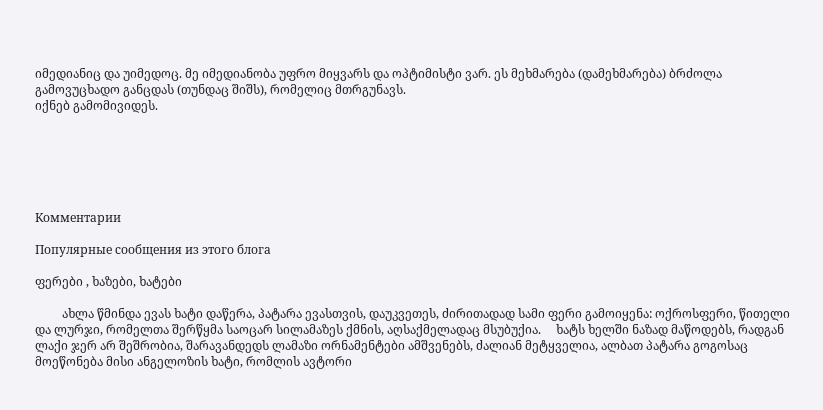იმედიანიც და უიმედოც. მე იმედიანობა უფრო მიყვარს და ოპტიმისტი ვარ. ეს მეხმარება (დამეხმარება) ბრძოლა გამოვუცხადო განცდას (თუნდაც შიშს), რომელიც მთრგუნავს.
იქნებ გამომივიდეს.






Комментарии

Популярные сообщения из этого блога

ფერები , ხაზები, ხატები

         ახლა წმინდა ევას ხატი დაწერა, პატარა ევასთვის, დაუკვეთეს, ძირითადად სამი ფერი გამოიყენა: ოქროსფერი, წითელი და ლურჯი, რომელთა შერწყმა საოცარ სილამაზეს ქმნის, აღსაქმელადაც მსუბუქია.     ხატს ხელში ნაზად მაწოდებს, რადგან ლაქი ჯერ არ შეშრობია, შარავანდედს ლამაზი ორნამენტები ამშვენებს, ძალიან მეტყველია, ალბათ პატარა გოგოსაც მოეწონება მისი ანგელოზის ხატი, რომლის ავტორი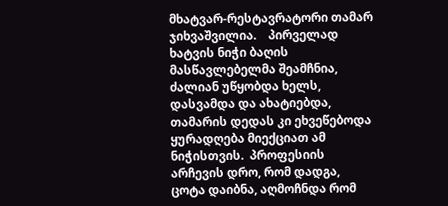მხატვარ-რესტავრატორი თამარ ჯიხვაშვილია.    პირველად ხატვის ნიჭი ბაღის მასწავლებელმა შეამჩნია, ძალიან უწყობდა ხელს, დასვამდა და ახატიებდა, თამარის დედას კი ეხვეწებოდა ყურადღება მიექციათ ამ ნიჭისთვის.  პროფესიის არჩევის დრო, რომ დადგა, ცოტა დაიბნა, აღმოჩნდა რომ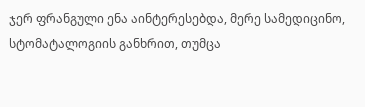ჯერ ფრანგული ენა აინტერესებდა, მერე სამედიცინო, სტომატალოგიის განხრით, თუმცა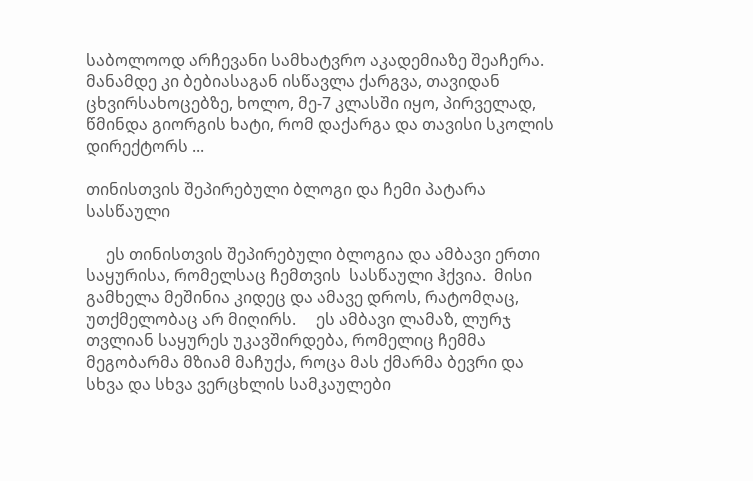საბოლოოდ არჩევანი სამხატვრო აკადემიაზე შეაჩერა.    მანამდე კი ბებიასაგან ისწავლა ქარგვა, თავიდან ცხვირსახოცებზე, ხოლო, მე-7 კლასში იყო, პირველად, წმინდა გიორგის ხატი, რომ დაქარგა და თავისი სკოლის დირექტორს ...

თინისთვის შეპირებული ბლოგი და ჩემი პატარა სასწაული

     ეს თინისთვის შეპირებული ბლოგია და ამბავი ერთი საყურისა, რომელსაც ჩემთვის  სასწაული ჰქვია.  მისი გამხელა მეშინია კიდეც და ამავე დროს, რატომღაც, უთქმელობაც არ მიღირს.     ეს ამბავი ლამაზ, ლურჯ თვლიან საყურეს უკავშირდება, რომელიც ჩემმა მეგობარმა მზიამ მაჩუქა, როცა მას ქმარმა ბევრი და სხვა და სხვა ვერცხლის სამკაულები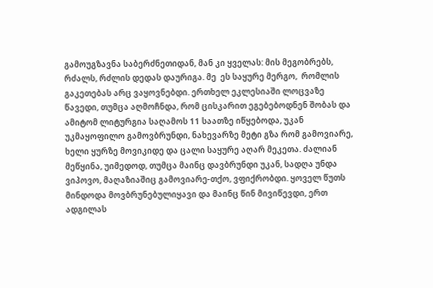გამოუგზავნა საბერძნეთიდან, მან კი ყველას: მის მეგობრებს, რძალს, რძლის დედას დაურიგა. მე  ეს საყურე მერგო,  რომლის  გაკეთებას არც ვაყოვნებდი. ერთხელ ეკლესიაში ლოცვაზე წავედი, თუმცა აღმოჩნდა, რომ ცისკარით ეგებებოდნენ შობას და ამიტომ ლიტურგია საღამოს 11 საათზე იწყებოდა, უკან უკმაყოფილო გამოვბრუნდი, ნახევარზე მეტი გზა რომ გამოვიარე, ხელი ყურზე მოვიკიდე და ცალი საყურე აღარ მეკეთა. ძალიან მეწყინა, უიმედოდ, თუმცა მაინც დავბრუნდი უკან, სადღა უნდა ვიპოვო, მაღაზიაშიც გამოვიარე-თქო, ვფიქრობდი. ყოველ წუთს მინდოდა მოვბრუნებულიყავი და მაინც წინ მივიწევდი, ერთ ადგილას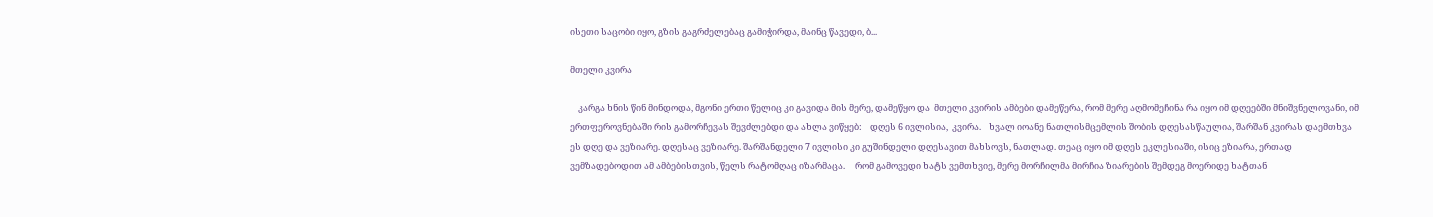ისეთი საცობი იყო, გზის გაგრძელებაც გამიჭირდა, მაინც წავედი, ბ...

მთელი კვირა

    კარგა ხნის წინ მინდოდა, მგონი ერთი წელიც კი გავიდა მის მერე, დამეწყო და  მთელი კვირის ამბები დამეწერა, რომ მერე აღმომეჩინა რა იყო იმ დღეებში მნიშვნელოვანი, იმ ერთფეროვნებაში რის გამორჩევას შევძლებდი და ახლა ვიწყებ:    დღეს 6 ივლისია,  კვირა.    ხვალ იოანე ნათლისმცემლის შობის დღესასწაულია, შარშან კვირას დაემთხვა ეს დღე და ვეზიარე. დღესაც ვეზიარე. შარშანდელი 7 ივლისი კი გუშინდელი დღესავით მახსოვს, ნათლად. თეაც იყო იმ დღეს ეკლესიაში, ისიც ეზიარა, ერთად ვემზადებოდით ამ ამბებისთვის, წელს რატომღაც იზარმაცა.     რომ გამოვედი ხატს ვემთხვიე, მერე მორჩილმა მირჩია ზიარების შემდეგ მოერიდე ხატთან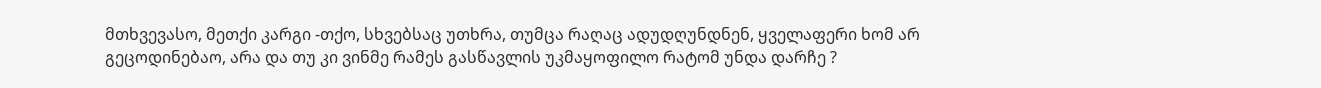მთხვევასო, მეთქი კარგი -თქო, სხვებსაც უთხრა, თუმცა რაღაც ადუდღუნდნენ, ყველაფერი ხომ არ გეცოდინებაო, არა და თუ კი ვინმე რამეს გასწავლის უკმაყოფილო რატომ უნდა დარჩე ?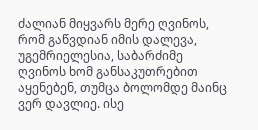ძალიან მიყვარს მერე ღვინოს, რომ გაწვდიან იმის დალევა, უგემრიელესია, საბარძიმე ღვინოს ხომ განსაკუთრებით აყენებენ, თუმცა ბოლომდე მაინც ვერ დავლიე. ისე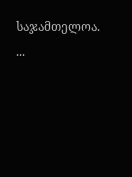საჯამთელოა.  ...